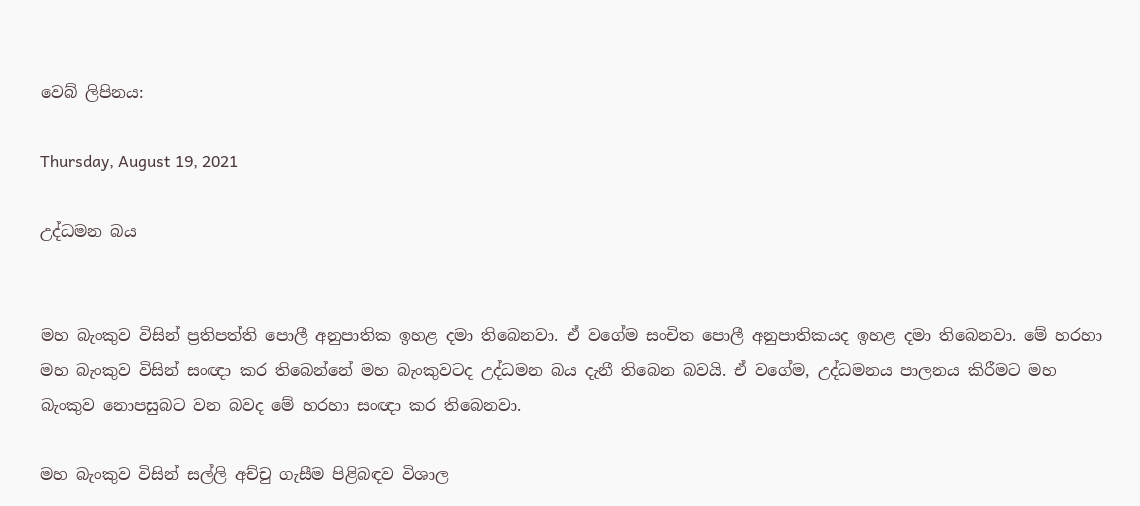වෙබ් ලිපිනය:

Thursday, August 19, 2021

උද්ධමන බය


මහ බැංකුව විසින් ප්‍රතිපත්ති පොලී අනුපාතික ඉහළ දමා තිබෙනවා. ඒ වගේම සංචිත පොලී අනුපාතිකයද ඉහළ දමා තිබෙනවා. මේ හරහා මහ බැංකුව විසින් සංඥා කර තිබෙන්නේ මහ බැංකුවටද උද්ධමන බය දැනී තිබෙන බවයි. ඒ වගේම, උද්ධමනය පාලනය කිරීමට මහ බැංකුව නොපසුබට වන බවද මේ හරහා සංඥා කර තිබෙනවා.

මහ බැංකුව විසින් සල්ලි අච්චු ගැසීම පිළිබඳව විශාල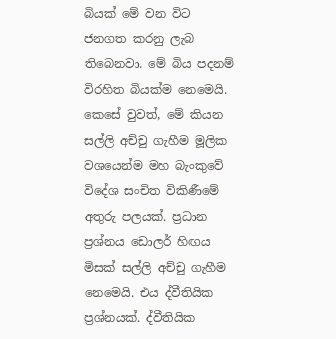බියක් මේ වන විට ජනගත කරනු ලැබ තිබෙනවා. මේ බිය පදනම් විරහිත බියක්ම නෙමෙයි. කෙසේ වුවත්, මේ කියන සල්ලි අච්චු ගැහීම මූලික වශයෙන්ම මහ බැංකුවේ විදේශ සංචිත විකිණීමේ අතුරු පලයක්. ප්‍රධාන ප්‍රශ්නය ඩොලර් හිඟය මිසක් සල්ලි අච්චු ගැහීම නෙමෙයි. එය ද්වීතියික ප්‍රශ්නයක්. ද්වීතියික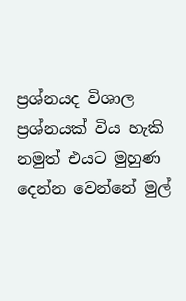ප්‍රශ්නයද විශාල ප්‍රශ්නයක් විය හැකි නමුත් එයට මුහුණ දෙන්න වෙන්නේ මුල්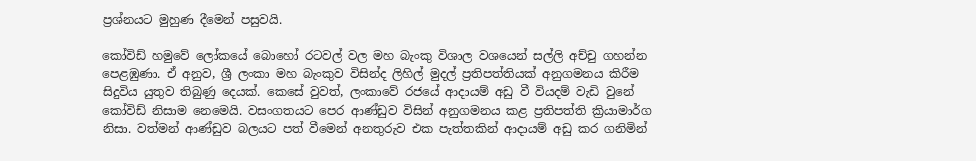ප්‍රශ්නයට මුහුණ දීමෙන් පසුවයි.

කෝවිඩ් හමුවේ ලෝකයේ බොහෝ රටවල් වල මහ බැංකු විශාල වශයෙන් සල්ලි අච්චු ගහන්න පෙළඹුණා. ඒ අනුව, ශ්‍රී ලංකා මහ බැංකුව විසින්ද ලිහිල් මුදල් ප්‍රතිපත්තියක් අනුගමනය කිරීම සිදුවිය යුතුව තිබුණු දෙයක්. කෙසේ වුවත්, ලංකාවේ රජයේ ආදායම් අඩු වී වියදම් වැඩි වුනේ කෝවිඩ් නිසාම නෙමෙයි. වසංගතයට පෙර ආණ්ඩුව විසින් අනුගමනය කළ ප්‍රතිපත්ති ක්‍රියාමාර්ග නිසා. වත්මන් ආණ්ඩුව බලයට පත් වීමෙන් අනතුරුව එක පැත්තකින් ආදායම් අඩු කර ගනිමින්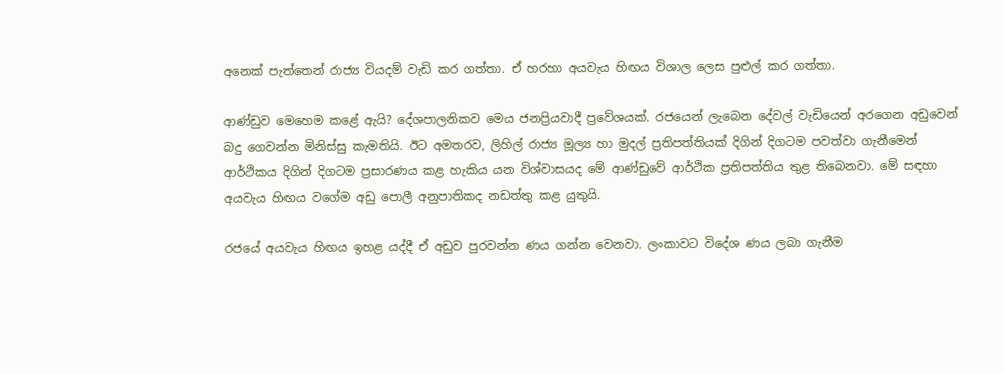අනෙක් පැත්තෙන් රාජ්‍ය වියදම් වැඩි කර ගත්තා. ඒ හරහා අයවැය හිඟය විශාල ලෙස පුළුල් කර ගත්තා.

ආණ්ඩුව මෙහෙම කළේ ඇයි? දේශපාලනිකව මෙය ජනප්‍රියවාදී ප්‍රවේශයක්. රජයෙන් ලැබෙන දේවල් වැඩියෙන් අරගෙන අඩුවෙන් බදු ගෙවන්න මිනිස්සු කැමතියි. ඊට අමතරව, ලිහිල් රාජ්‍ය මූල්‍ය හා මුදල් ප්‍රතිපත්තියක් දිගින් දිගටම පවත්වා ගැනීමෙන් ආර්ථිකය දිගින් දිගටම ප්‍රසාරණය කළ හැකිය යන විශ්වාසයද මේ ආණ්ඩුවේ ආර්ථික ප්‍රතිපත්තිය තුළ තිබෙනවා. මේ සඳහා අයවැය හිඟය වගේම අඩු පොලී අනුපාතිකද නඩත්තු කළ යුතුයි.

රජයේ අයවැය හිඟය ඉහළ යද්දී ඒ අඩුව පුරවන්න ණය ගන්න වෙනවා. ලංකාවට විදේශ ණය ලබා ගැනීම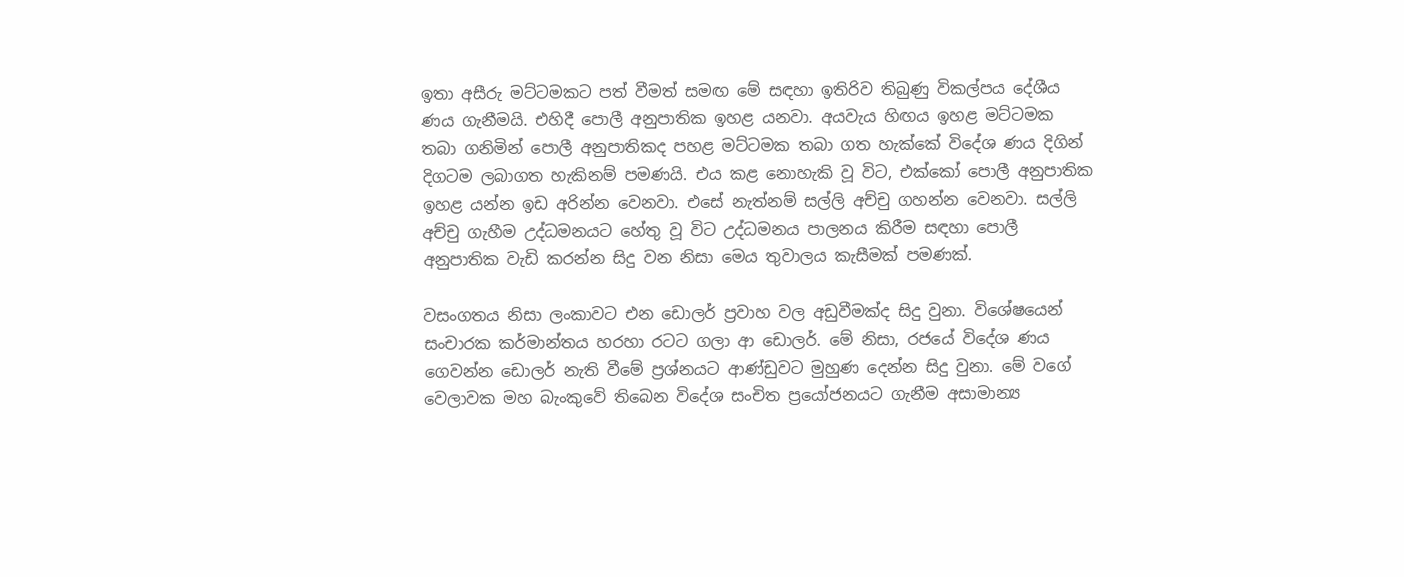ඉතා අසීරු මට්ටමකට පත් වීමත් සමඟ මේ සඳහා ඉතිරිව තිබුණු විකල්පය දේශීය ණය ගැනීමයි. එහිදී පොලී අනුපාතික ඉහළ යනවා. අයවැය හිඟය ඉහළ මට්ටමක තබා ගනිමින් පොලී අනුපාතිකද පහළ මට්ටමක තබා ගත හැක්කේ විදේශ ණය දිගින් දිගටම ලබාගත හැකිනම් පමණයි. එය කළ නොහැකි වූ විට, එක්කෝ පොලී අනුපාතික ඉහළ යන්න ඉඩ අරින්න වෙනවා. එසේ නැත්නම් සල්ලි අච්චු ගහන්න වෙනවා. සල්ලි අච්චු ගැහීම උද්ධමනයට හේතු වූ විට උද්ධමනය පාලනය කිරීම සඳහා පොලී අනුපාතික වැඩි කරන්න සිදු වන නිසා මෙය තුවාලය කැසීමක් පමණක්.

වසංගතය නිසා ලංකාවට එන ඩොලර් ප්‍රවාහ වල අඩුවීමක්ද සිදු වුනා. විශේෂයෙන් සංචාරක කර්මාන්තය හරහා රටට ගලා ආ ඩොලර්. මේ නිසා, රජයේ විදේශ ණය ගෙවන්න ඩොලර් නැති වීමේ ප්‍රශ්නයට ආණ්ඩුවට මුහුණ දෙන්න සිදු වුනා. මේ වගේ වෙලාවක මහ බැංකුවේ තිබෙන විදේශ සංචිත ප්‍රයෝජනයට ගැනීම අසාමාන්‍ය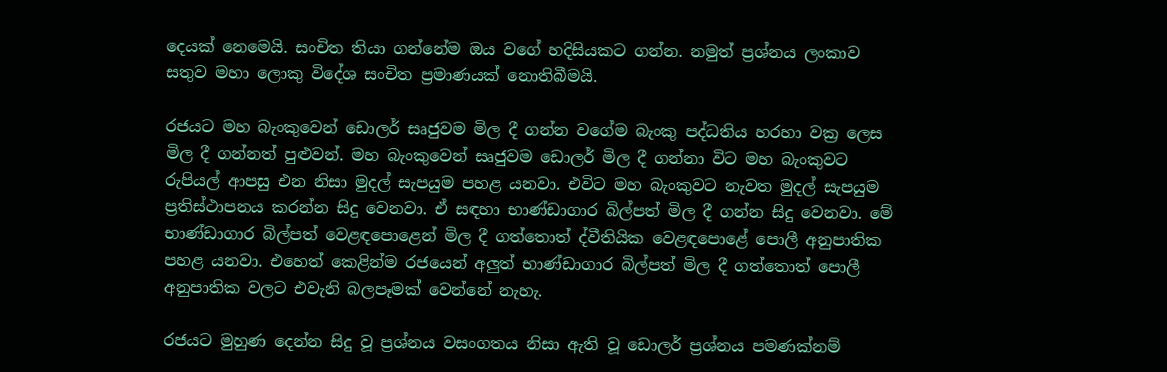දෙයක් නෙමෙයි. සංචිත තියා ගන්නේම ඔය වගේ හදිසියකට ගන්න. නමුත් ප්‍රශ්නය ලංකාව සතුව මහා ලොකු විදේශ සංචිත ප්‍රමාණයක් නොතිබීමයි.

රජයට මහ බැංකුවෙන් ඩොලර් සෘජුවම මිල දී ගන්න වගේම බැංකු පද්ධතිය හරහා වක්‍ර ලෙස මිල දී ගන්නත් පුළුවන්. මහ බැංකුවෙන් සෘජුවම ඩොලර් මිල දී ගන්නා විට මහ බැංකුවට රුපියල් ආපසු එන නිසා මුදල් සැපයුම පහළ යනවා. එවිට මහ බැංකුවට නැවත මුදල් සැපයුම ප්‍රතිස්ථාපනය කරන්න සිදු වෙනවා. ඒ සඳහා භාණ්ඩාගාර බිල්පත් මිල දී ගන්න සිදු වෙනවා. මේ භාණ්ඩාගාර බිල්පත් වෙළඳපොළෙන් මිල දී ගත්තොත් ද්වීතියික වෙළඳපොළේ පොලී අනුපාතික පහළ යනවා. එහෙත් කෙළින්ම රජයෙන් අලුත් භාණ්ඩාගාර බිල්පත් මිල දී ගත්තොත් පොලී අනුපාතික වලට එවැනි බලපෑමක් වෙන්නේ නැහැ.

රජයට මුහුණ දෙන්න සිදු වූ ප්‍රශ්නය වසංගතය නිසා ඇති වූ ඩොලර් ප්‍රශ්නය පමණක්නම්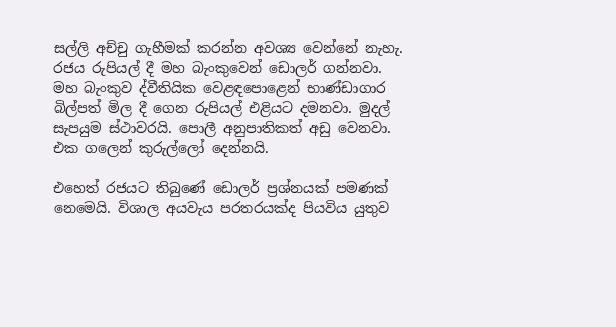සල්ලි අච්චු ගැහීමක් කරන්න අවශ්‍ය වෙන්නේ නැහැ. රජය රුපියල් දී මහ බැංකුවෙන් ඩොලර් ගන්නවා. මහ බැංකුව ද්වීතියික වෙළඳපොළෙන් භාණ්ඩාගාර බිල්පත් මිල දී ගෙන රුපියල් එළියට දමනවා. මුදල් සැපයුම ස්ථාවරයි. පොලී අනුපාතිකත් අඩු වෙනවා. එක ගලෙන් කුරුල්ලෝ දෙන්නයි.

එහෙත් රජයට තිබුණේ ඩොලර් ප්‍රශ්නයක් පමණක් නෙමෙයි. විශාල අයවැය පරතරයක්ද පියවිය යුතුව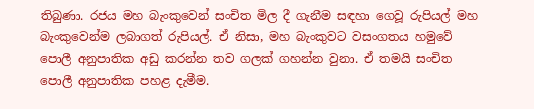තිබුණා. රජය මහ බැංකුවෙන් සංචිත මිල දී ගැනීම සඳහා ගෙවූ රුපියල් මහ බැංකුවෙන්ම ලබාගත් රුපියල්. ඒ නිසා, මහ බැංකුවට වසංගතය හමුවේ පොලී අනුපාතික අඩු කරන්න තව ගලක් ගහන්න වුනා. ඒ තමයි සංචිත පොලී අනුපාතික පහළ දැමීම.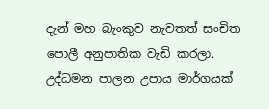දැන් මහ බැංකුව නැවතත් සංචිත පොලී අනුපාතික වැඩි කරලා. උද්ධමන පාලන උපාය මාර්ගයක්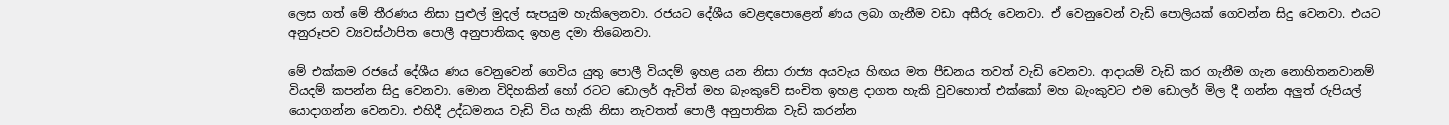ලෙස ගත් මේ තීරණය නිසා පුළුල් මුදල් සැපයුම හැකිලෙනවා. රජයට දේශීය වෙළඳපොළෙන් ණය ලබා ගැනීම වඩා අසීරු වෙනවා. ඒ වෙනුවෙන් වැඩි පොලියක් ගෙවන්න සිදු වෙනවා. එයට අනුරූපව ව්‍යවස්ථාපිත පොලී අනුපාතිකද ඉහළ දමා තිබෙනවා.

මේ එක්කම රජයේ දේශීය ණය වෙනුවෙන් ගෙවිය යුතු පොලී වියදම් ඉහළ යන නිසා රාජ්‍ය අයවැය හිඟය මත පීඩනය තවත් වැඩි වෙනවා. ආදායම් වැඩි කර ගැනීම ගැන නොහිතනවානම් වියදම් කපන්න සිදු වෙනවා. මොන විදිහකින් හෝ රටට ඩොලර් ඇවිත් මහ බැංකුවේ සංචිත ඉහළ දාගත හැකි වුවහොත් එක්කෝ මහ බැංකුවට එම ඩොලර් මිල දී ගන්න අලුත් රුපියල් යොදාගන්න වෙනවා. එහිදී උද්ධමනය වැඩි විය හැකි නිසා නැවතත් පොලී අනුපාතික වැඩි කරන්න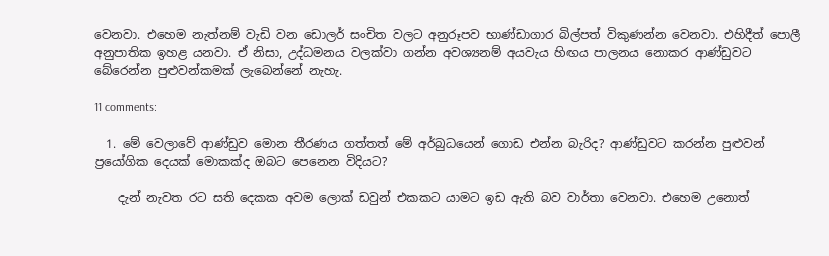වෙනවා. එහෙම නැත්නම් වැඩි වන ඩොලර් සංචිත වලට අනුරූපව භාණ්ඩාගාර බිල්පත් විකුණන්න වෙනවා. එහිදීත් පොලී අනුපාතික ඉහළ යනවා. ඒ නිසා, උද්ධමනය වලක්වා ගන්න අවශ්‍යනම් අයවැය හිඟය පාලනය නොකර ආණ්ඩුවට බේරෙන්න පුළුවන්කමක් ලැබෙන්නේ නැහැ.

11 comments:

  1. මේ වෙලාවේ ආණ්ඩුව මොන තීරණය ගත්තත් මේ අර්බුධයෙන් ගොඩ එන්න බැරිද? ආණ්ඩුවට කරන්න පුළුවන් ප්‍රයෝගික දෙයක් මොකක්ද ඔබට පෙනෙන විදියට?

    දැන් නැවත රට සති දෙකක අවම ලොක් ඩවුන් එකකට යාමට ඉඩ ඇති බව වාර්තා වෙනවා. එහෙම උනොත්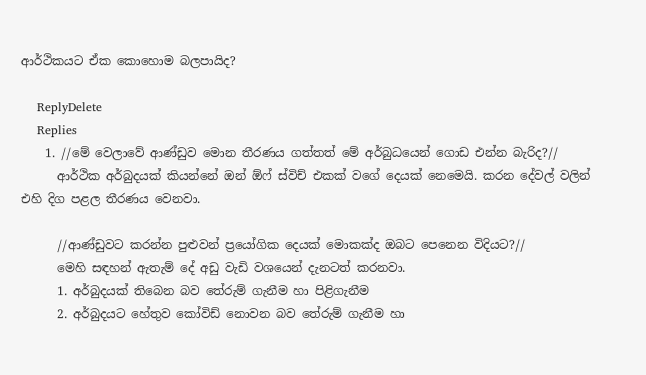ආර්ථිකයට ඒක කොහොම බලපායිද?

    ReplyDelete
    Replies
    1. //මේ වෙලාවේ ආණ්ඩුව මොන තීරණය ගත්තත් මේ අර්බුධයෙන් ගොඩ එන්න බැරිද?//
      ආර්ථික අර්බුදයක් කියන්නේ ඔන් ඕෆ් ස්විච් එකක් වගේ දෙයක් නෙමෙයි. කරන දේවල් වලින් එහි දිග පළල තීරණය වෙනවා.

      //ආණ්ඩුවට කරන්න පුළුවන් ප්‍රයෝගික දෙයක් මොකක්ද ඔබට පෙනෙන විදියට?//
      මෙහි සඳහන් ඇතැම් දේ අඩු වැඩි වශයෙන් දැනටත් කරනවා.
      1. අර්බුදයක් තිබෙන බව තේරුම් ගැනීම හා පිළිගැනීම
      2. අර්බුදයට හේතුව කෝවිඩ් නොවන බව තේරුම් ගැනීම හා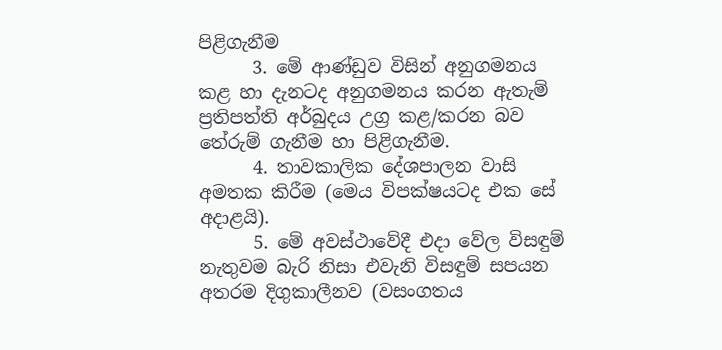පිළිගැනීම
      3. මේ ආණ්ඩුව විසින් අනුගමනය කළ හා දැනටද අනුගමනය කරන ඇතැම් ප්‍රතිපත්ති අර්බුදය උග්‍ර කළ/කරන බව තේරුම් ගැනීම හා පිළිගැනීම.
      4. තාවකාලික දේශපාලන වාසි අමතක කිරීම (මෙය විපක්ෂයටද එක සේ අදාළයි).
      5. මේ අවස්ථාවේදී එදා වේල විසඳුම් නැතුවම බැරි නිසා එවැනි විසඳුම් සපයන අතරම දිගුකාලීනව (වසංගතය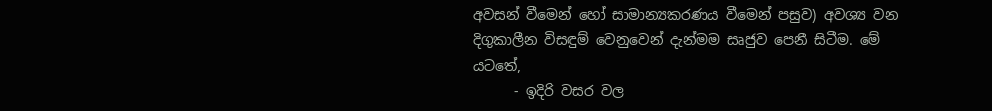අවසන් වීමෙන් හෝ සාමාන්‍යකරණය වීමෙන් පසුව) අවශ්‍ය වන දිගුකාලීන විසඳුම් වෙනුවෙන් දැන්මම සෘජුව පෙනී සිටීම. මේ යටතේ,
      - ඉදිරි වසර වල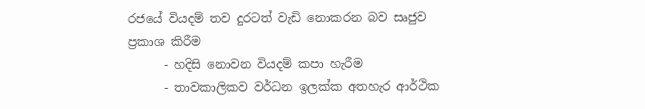රජයේ වියදම් තව දුරටත් වැඩි නොකරන බව සෘජුව ප්‍රකාශ කිරීම
      - හදිසි නොවන වියදම් කපා හැරීම
      - තාවකාලිකව වර්ධන ඉලක්ක අතහැර ආර්ථික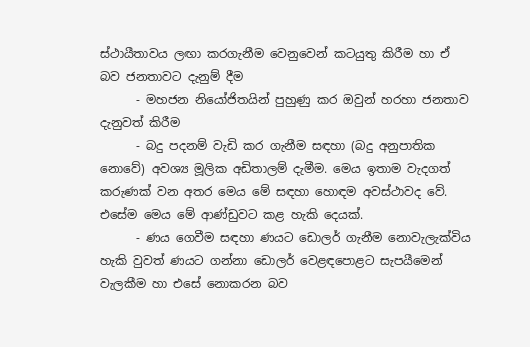ස්ථායීතාවය ලඟා කරගැනීම වෙනුවෙන් කටයුතු කිරීම හා ඒ බව ජනතාවට දැනුම් දීම
      - මහජන නියෝජිතයින් පුහුණු කර ඔවුන් හරහා ජනතාව දැනුවත් කිරීම
      - බදු පදනම් වැඩි කර ගැනීම සඳහා (බදු අනුපාතික නොවේ) අවශ්‍ය මූලික අඩිතාලම් දැමීම. මෙය ඉතාම වැදගත් කරුණක් වන අතර මෙය මේ සඳහා හොඳම අවස්ථාවද වේ. එසේම මෙය මේ ආණ්ඩුවට කළ හැකි දෙයක්.
      - ණය ගෙවීම සඳහා ණයට ඩොලර් ගැනීම නොවැලැක්විය හැකි වුවත් ණයට ගන්නා ඩොලර් වෙළඳපොළට සැපයීමෙන් වැලකීම හා එසේ නොකරන බව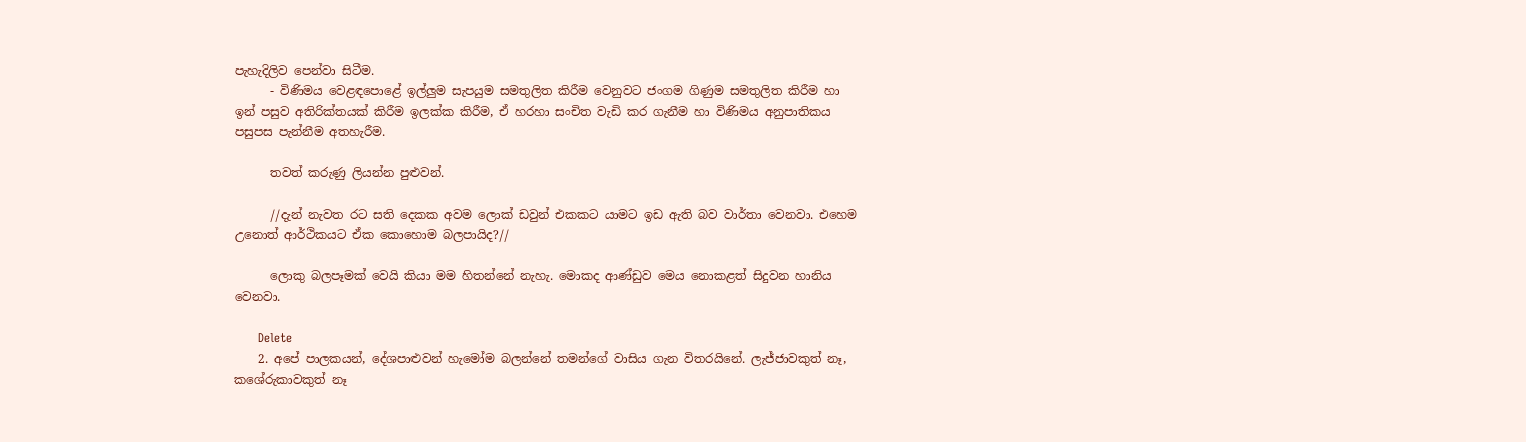පැහැදිලිව පෙන්වා සිටීම.
      - විණිමය වෙළඳපොළේ ඉල්ලුම සැපයුම සමතුලිත කිරීම වෙනුවට ජංගම ගිණුම සමතුලිත කිරීම හා ඉන් පසුව අතිරික්තයක් කිරීම ඉලක්ක කිරීම, ඒ හරහා සංචිත වැඩි කර ගැනීම හා විණිමය අනුපාතිකය පසුපස පැන්නීම අතහැරීම.

      තවත් කරුණු ලියන්න පුළුවන්.

      //දැන් නැවත රට සති දෙකක අවම ලොක් ඩවුන් එකකට යාමට ඉඩ ඇති බව වාර්තා වෙනවා. එහෙම උනොත් ආර්ථිකයට ඒක කොහොම බලපායිද?//

      ලොකු බලපෑමක් වෙයි කියා මම හිතන්නේ නැහැ. මොකද ආණ්ඩුව මෙය නොකළත් සිදුවන හානිය වෙනවා.

      Delete
    2. අපේ පාලකයන්, දේශපාළුවන් හැමෝම බලන්නේ තමන්ගේ වාසිය ගැන විතරයිනේ. ලැජ්ජාවකුත් නෑ, කශේරුකාවකුත් නෑ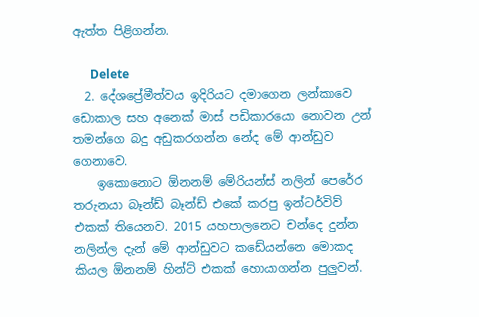ඇත්ත පිළිගන්න.

      Delete
  2. දේශප්‍රේමීත්වය ඉදිරියට දමාගෙන ලන්කාවෙ ඩොකාල සහ අනෙක් මාස් පඩිකාරයො නොවන උන් තමන්ගෙ බදු අඩුකරගන්න නේද මේ ආන්ඩුව ගෙනාවෙ.
    ඉකොනොට ඕනනම් මේරියන්ස් නලින් පෙරේර තරුනයා බෑන්ඩ් බෑන්ඩ් එකේ කරපු ඉන්ටර්විව් එකක් තියෙනව. 2015 යහපාලනෙට චන්දෙ දුන්න නලින්ල දැන් මේ ආන්ඩුවට කඩේයන්නෙ මොකද කියල ඕනනම් හින්ට් එකක් හොයාගන්න පුලුවන්.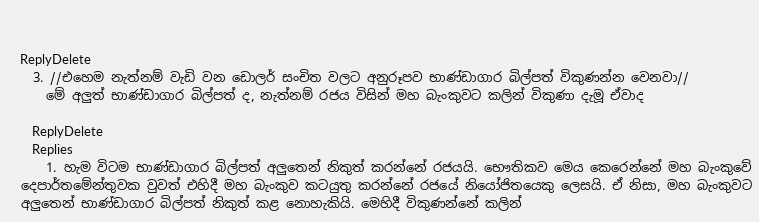ReplyDelete
  3. //එහෙම නැත්නම් වැඩි වන ඩොලර් සංචිත වලට අනුරූපව භාණ්ඩාගාර බිල්පත් විකුණන්න වෙනවා//
    මේ අලුත් භාණ්ඩාගාර බිල්පත් ද, නැත්නම් රජය විසින් මහ බැංකුවට කලින් විකුණා දැමූ ඒවාද

    ReplyDelete
    Replies
    1. හැම විටම භාණ්ඩාගාර බිල්පත් අලුතෙන් නිකුත් කරන්නේ රජයයි. භෞතිකව මෙය කෙරෙන්නේ මහ බැංකුවේ දෙපාර්තමේන්තුවක වුවත් එහිදී මහ බැංකුව කටයුතු කරන්නේ රජයේ නියෝජිතයෙකු ලෙසයි. ඒ නිසා, මහ බැංකුවට අලුතෙන් භාණ්ඩාගාර බිල්පත් නිකුත් කළ නොහැකියි. මෙහිදී විකුණන්නේ කලින්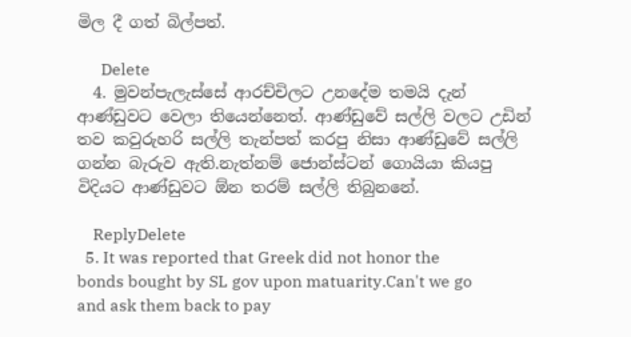මිල දී ගත් බිල්පත්.

      Delete
  4. මුවන්පැලැස්සේ ආරච්චිලට උනදේම තමයි දැන් ආණ්ඩුවට වෙලා තියෙන්නෙත්. ආණ්ඩුවේ සල්ලි වලට උඩින් තව කවුරුහරි සල්ලි තැන්පත් කරපු නිසා ආණ්ඩුවේ සල්ලි ගන්න බැරුව ඇති.නැත්නම් ජොන්ස්ටන් ගොයියා කියපු විදියට ආණ්ඩුවට ඕන තරම් සල්ලි තිබුනනේ.

    ReplyDelete
  5. It was reported that Greek did not honor the bonds bought by SL gov upon matuarity.Can't we go and ask them back to pay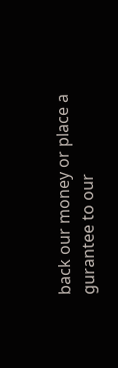back our money or place a gurantee to our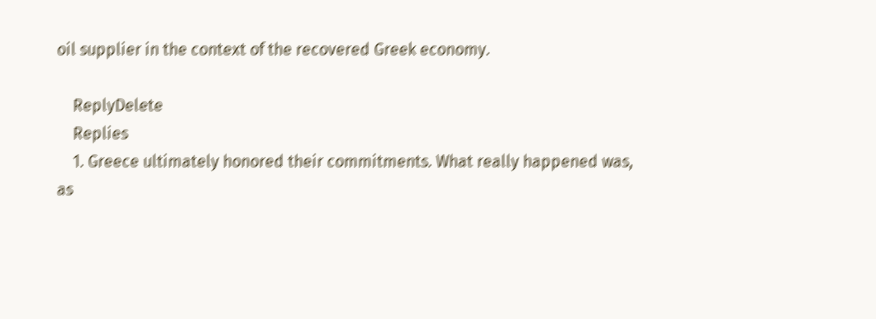oil supplier in the context of the recovered Greek economy.

    ReplyDelete
    Replies
    1. Greece ultimately honored their commitments. What really happened was, as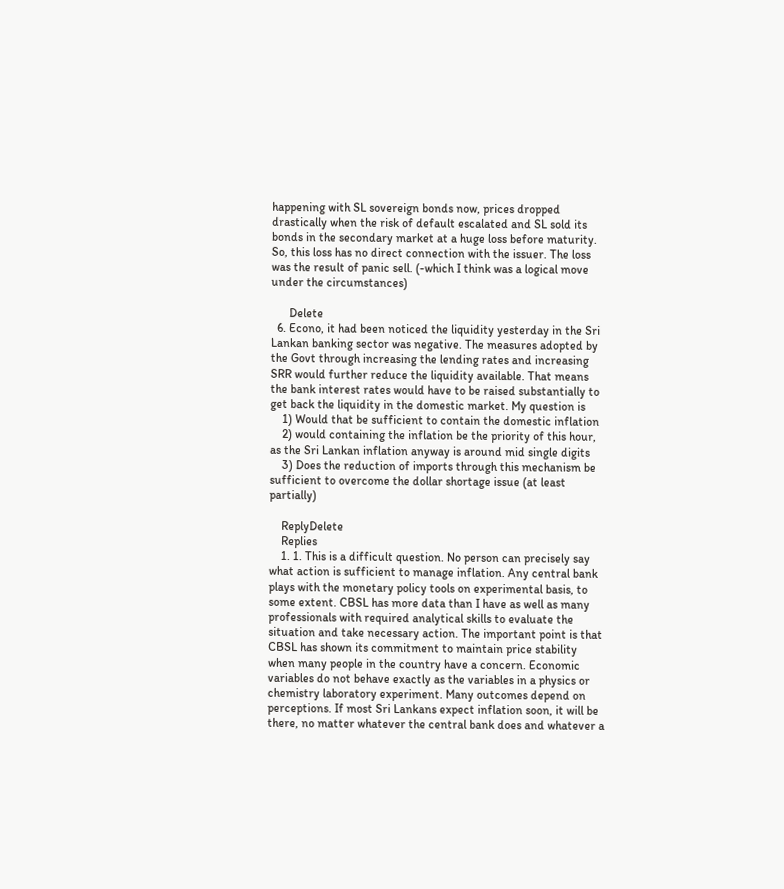happening with SL sovereign bonds now, prices dropped drastically when the risk of default escalated and SL sold its bonds in the secondary market at a huge loss before maturity. So, this loss has no direct connection with the issuer. The loss was the result of panic sell. (-which I think was a logical move under the circumstances)

      Delete
  6. Econo, it had been noticed the liquidity yesterday in the Sri Lankan banking sector was negative. The measures adopted by the Govt through increasing the lending rates and increasing SRR would further reduce the liquidity available. That means the bank interest rates would have to be raised substantially to get back the liquidity in the domestic market. My question is
    1) Would that be sufficient to contain the domestic inflation
    2) would containing the inflation be the priority of this hour, as the Sri Lankan inflation anyway is around mid single digits
    3) Does the reduction of imports through this mechanism be sufficient to overcome the dollar shortage issue (at least partially)

    ReplyDelete
    Replies
    1. 1. This is a difficult question. No person can precisely say what action is sufficient to manage inflation. Any central bank plays with the monetary policy tools on experimental basis, to some extent. CBSL has more data than I have as well as many professionals with required analytical skills to evaluate the situation and take necessary action. The important point is that CBSL has shown its commitment to maintain price stability when many people in the country have a concern. Economic variables do not behave exactly as the variables in a physics or chemistry laboratory experiment. Many outcomes depend on perceptions. If most Sri Lankans expect inflation soon, it will be there, no matter whatever the central bank does and whatever a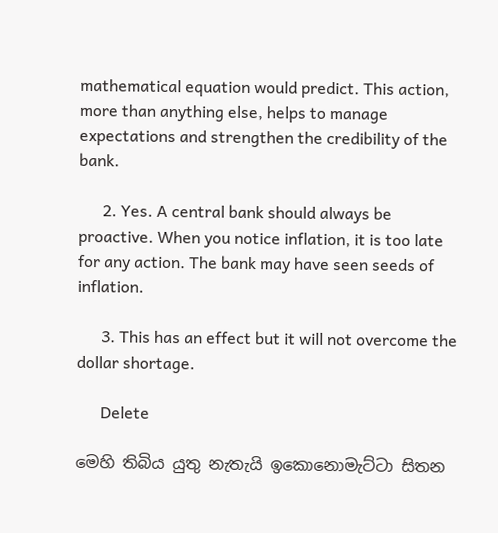mathematical equation would predict. This action, more than anything else, helps to manage expectations and strengthen the credibility of the bank.

      2. Yes. A central bank should always be proactive. When you notice inflation, it is too late for any action. The bank may have seen seeds of inflation.

      3. This has an effect but it will not overcome the dollar shortage.

      Delete

මෙහි තිබිය යුතු නැතැයි ඉකොනොමැට්ටා සිතන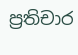ප්‍රතිචාර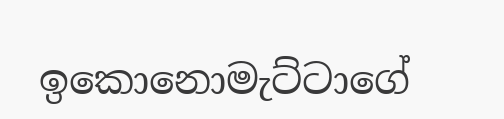ඉකොනොමැට්ටාගේ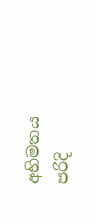අභිමතය පරිදි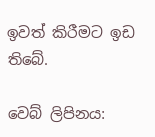ඉවත් කිරීමට ඉඩ තිබේ.

වෙබ් ලිපිනය: